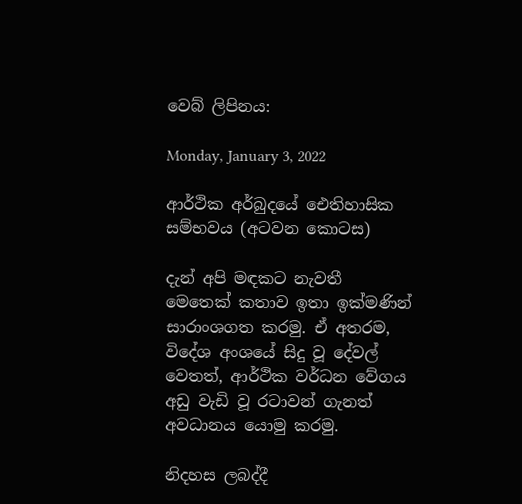වෙබ් ලිපිනය:

Monday, January 3, 2022

ආර්ථික අර්බුදයේ ඓතිහාසික සම්භවය (අටවන කොටස)

දැන් අපි මඳකට නැවතී මෙතෙක් කතාව ඉතා ඉක්මණින් සාරාංශගත කරමු. ඒ අතරම, විදේශ අංශයේ සිදු වූ දේවල් වෙතත්, ආර්ථික වර්ධන වේගය අඩු වැඩි වූ රටාවන් ගැනත් අවධානය යොමු කරමු.

නිදහස ලබද්දී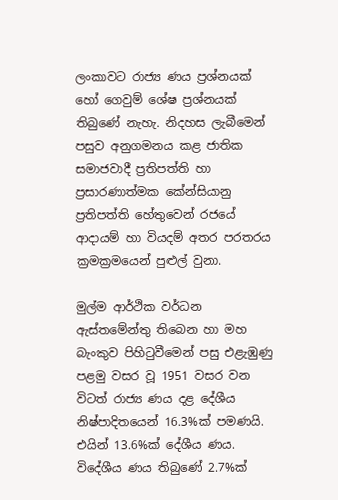ලංකාවට රාජ්‍ය ණය ප්‍රශ්නයක් හෝ ගෙවුම් ශේෂ ප්‍රශ්නයක් තිබුණේ නැහැ. නිදහස ලැබීමෙන් පසුව අනුගමනය කළ ජාතික සමාජවාදී ප්‍රතිපත්ති හා ප්‍රසාරණාත්මක කේන්සියානු ප්‍රතිපත්ති හේතුවෙන් රජයේ ආදායම් හා වියදම් අතර පරතරය ක්‍රමක්‍රමයෙන් පුළුල් වුනා.

මුල්ම ආර්ථික වර්ධන ඇස්තමේන්තු තිබෙන හා මහ බැංකුව පිහිටුවීමෙන් පසු එළැඹුණු පළමු වසර වූ 1951 වසර වන විටත් රාජ්‍ය ණය දළ දේශීය නිෂ්පාදිතයෙන් 16.3%ක් පමණයි. එයින් 13.6%ක් දේශීය ණය. විදේශීය ණය තිබුණේ 2.7%ක්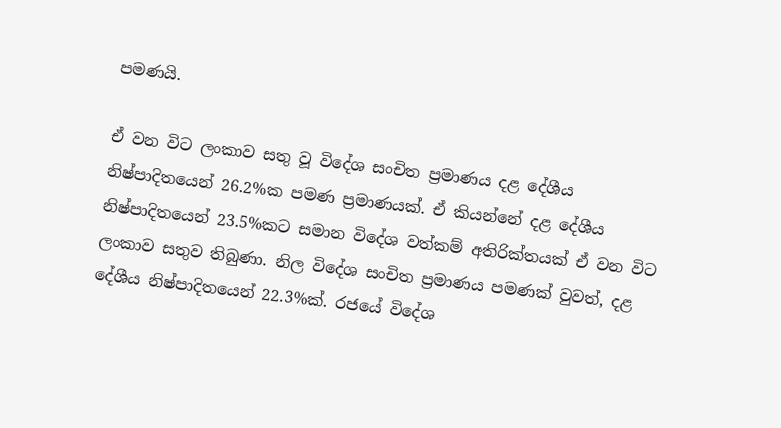පමණයි.

ඒ වන විට ලංකාව සතු වූ විදේශ සංචිත ප්‍රමාණය දළ දේශීය නිෂ්පාදිතයෙන් 26.2%ක පමණ ප්‍රමාණයක්. ඒ කියන්නේ දළ දේශීය නිෂ්පාදිතයෙන් 23.5%කට සමාන විදේශ වත්කම් අතිරික්තයක් ඒ වන විට ලංකාව සතුව තිබුණා. නිල විදේශ සංචිත ප්‍රමාණය පමණක් වුවත්, දළ දේශීය නිෂ්පාදිතයෙන් 22.3%ක්. රජයේ විදේශ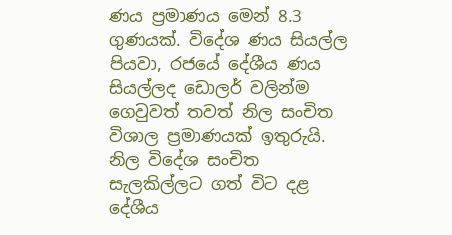ණය ප්‍රමාණය මෙන් 8.3 ගුණයක්. විදේශ ණය සියල්ල පියවා, රජයේ දේශීය ණය සියල්ලද ඩොලර් වලින්ම ගෙවුවත් තවත් නිල සංචිත විශාල ප්‍රමාණයක් ඉතුරුයි. නිල විදේශ සංචිත සැලකිල්ලට ගත් විට දළ දේශීය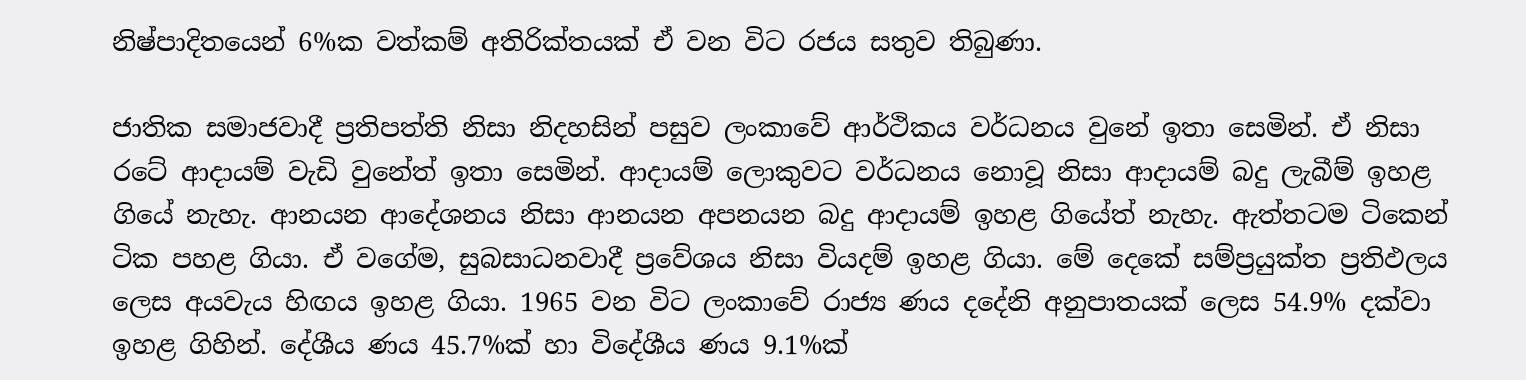නිෂ්පාදිතයෙන් 6%ක වත්කම් අතිරික්තයක් ඒ වන විට රජය සතුව තිබුණා.

ජාතික සමාජවාදී ප්‍රතිපත්ති නිසා නිදහසින් පසුව ලංකාවේ ආර්ථිකය වර්ධනය වුනේ ඉතා සෙමින්. ඒ නිසා රටේ ආදායම් වැඩි වුනේත් ඉතා සෙමින්. ආදායම් ලොකුවට වර්ධනය නොවූ නිසා ආදායම් බදු ලැබීම් ඉහළ ගියේ නැහැ. ආනයන ආදේශනය නිසා ආනයන අපනයන බදු ආදායම් ඉහළ ගියේත් නැහැ. ඇත්තටම ටිකෙන් ටික පහළ ගියා. ඒ වගේම, සුබසාධනවාදී ප්‍රවේශය නිසා වියදම් ඉහළ ගියා. මේ දෙකේ සම්ප්‍රයුක්ත ප්‍රතිඵලය ලෙස අයවැය හිඟය ඉහළ ගියා. 1965 වන විට ලංකාවේ රාජ්‍ය ණය දදේනි අනුපාතයක් ලෙස 54.9% දක්වා ඉහළ ගිහින්. දේශීය ණය 45.7%ක් හා විදේශීය ණය 9.1%ක්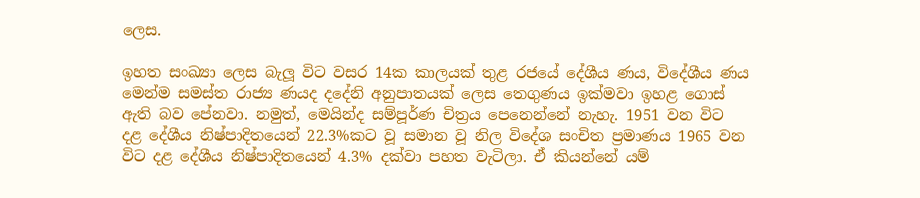ලෙස.

ඉහත සංඛ්‍යා ලෙස බැලූ විට වසර 14ක කාලයක් තුළ රජයේ දේශීය ණය, විදේශීය ණය මෙන්ම සමස්ත රාජ්‍ය ණයද දදේනි අනුපාතයක් ලෙස තෙගුණය ඉක්මවා ඉහළ ගොස් ඇති බව පේනවා. නමුත්, මෙයින්ද සම්පූර්ණ චිත්‍රය පෙනෙන්නේ නැහැ. 1951 වන විට දළ දේශීය නිෂ්පාදිතයෙන් 22.3%කට වූ සමාන වූ නිල විදේශ සංචිත ප්‍රමාණය 1965 වන විට දළ දේශීය නිෂ්පාදිතයෙන් 4.3% දක්වා පහත වැටිලා. ඒ කියන්නේ යම්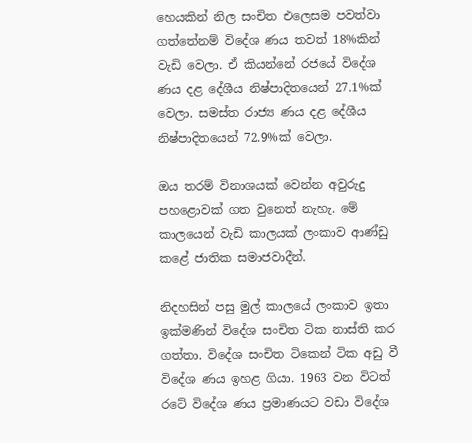හෙයකින් නිල සංචිත එලෙසම පවත්වා ගත්තේනම් විදේශ ණය තවත් 18%කින් වැඩි වෙලා. ඒ කියන්නේ රජයේ විදේශ ණය දළ දේශීය නිෂ්පාදිතයෙන් 27.1%ක් වෙලා. සමස්ත රාජ්‍ය ණය දළ දේශීය නිෂ්පාදිතයෙන් 72.9%ක් වෙලා.

ඔය තරම් විනාශයක් වෙන්න අවුරුදු පහළොවක් ගත වුනෙත් නැහැ. මේ කාලයෙන් වැඩි කාලයක් ලංකාව ආණ්ඩු කළේ ජාතික සමාජවාදීන්.

නිදහසින් පසු මුල් කාලයේ ලංකාව ඉතා ඉක්මණින් විදේශ සංචිත ටික නාස්ති කර ගත්තා. විදේශ සංචිත ටිකෙන් ටික අඩු වී විදේශ ණය ඉහළ ගියා. 1963 වන විටත් රටේ විදේශ ණය ප්‍රමාණයට වඩා විදේශ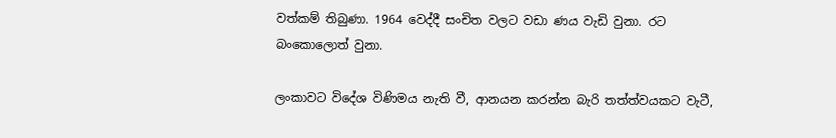වත්කම් තිබුණා. 1964 වෙද්දී සංචිත වලට වඩා ණය වැඩි වුනා. රට බංකොලොත් වුනා.

ලංකාවට විදේශ විණිමය නැති වී, ආනයන කරන්න බැරි තත්ත්වයකට වැටී,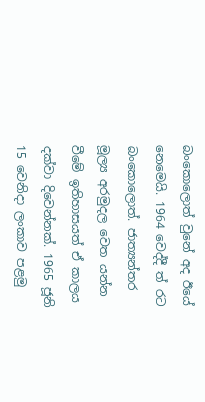බංකොලොත් වුනේ අද ඊයේ නෙමෙයි. 1964 වෙද්දී ත් රට බංකොලොත්. ජාත්‍යන්තර මූල්‍ය අරමුදල වෙත යන්න වීමේ ඉතිහාසයත් ඒ කාලය දක්වා දිවෙන්නක්. 1965 ජූනි 15 වෙනිදා ලංකාව පළමු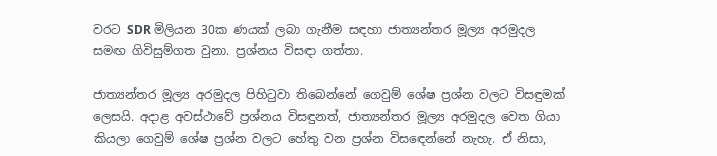වරට SDR මිලියන 30ක ණයක් ලබා ගැනීම සඳහා ජාත්‍යන්තර මූල්‍ය අරමුදල සමඟ ගිවිසුම්ගත වුනා. ප්‍රශ්නය විසඳා ගත්තා.

ජාත්‍යන්තර මූල්‍ය අරමුදල පිහිටුවා තිබෙන්නේ ගෙවුම් ශේෂ ප්‍රශ්න වලට විසඳුමක් ලෙසයි. අදාළ අවස්ථාවේ ප්‍රශ්නය විසඳුනත්, ජාත්‍යන්තර මූල්‍ය අරමුදල වෙත ගියා කියලා ගෙවුම් ශේෂ ප්‍රශ්න වලට හේතු වන ප්‍රශ්න විසඳෙන්නේ නැහැ. ඒ නිසා,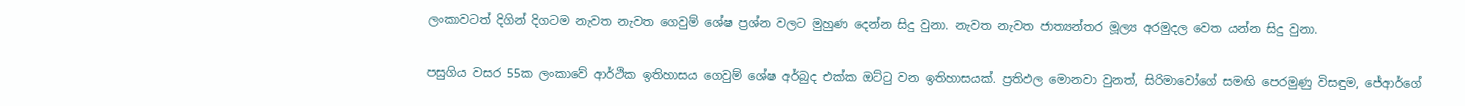ලංකාවටත් දිගින් දිගටම නැවත නැවත ගෙවුම් ශේෂ ප්‍රශ්න වලට මුහුණ දෙන්න සිදු වුනා. නැවත නැවත ජාත්‍යන්තර මූල්‍ය අරමුදල වෙත යන්න සිදු වුනා.

පසුගිය වසර 55ක ලංකාවේ ආර්ථික ඉතිහාසය ගෙවුම් ශේෂ අර්බුද එක්ක ඔට්ටු වන ඉතිහාසයක්. ප්‍රතිඵල මොනවා වුනත්, සිරිමාවෝගේ සමඟි පෙරමුණු විසඳුම, ජේආර්ගේ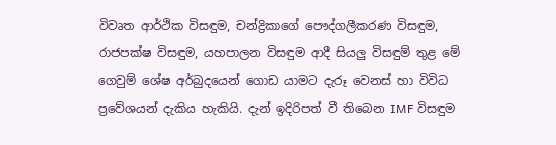විවෘත ආර්ථික විසඳුම, චන්ද්‍රිකාගේ පෞද්ගලීකරණ විසඳුම, රාජපක්ෂ විසඳුම, යහපාලන විසඳුම ආදී සියලු විසඳුම් තුළ මේ ගෙවුම් ශේෂ අර්බුදයෙන් ගොඩ යාමට දැරූ වෙනස් හා විවිධ ප්‍රවේශයන් දැකිය හැකියි. දැන් ඉදිරිපත් වී තිබෙන IMF විසඳුම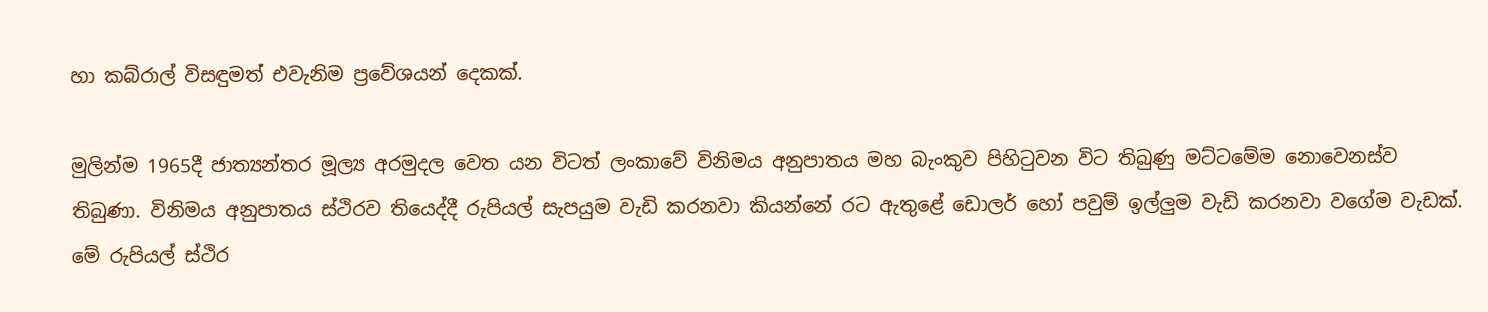හා කබ්රාල් විසඳුමත් එවැනිම ප්‍රවේශයන් දෙකක්.

මුලින්ම 1965දී ජාත්‍යන්තර මූල්‍ය අරමුදල වෙත යන විටත් ලංකාවේ විනිමය අනුපාතය මහ බැංකුව පිහිටුවන විට තිබුණු මට්ටමේම නොවෙනස්ව තිබුණා. විනිමය අනුපාතය ස්ථිරව තියෙද්දී රුපියල් සැපයුම වැඩි කරනවා කියන්නේ රට ඇතුළේ ඩොලර් හෝ පවුම් ඉල්ලුම වැඩි කරනවා වගේම වැඩක්. මේ රුපියල් ස්ථිර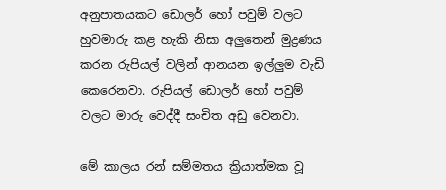අනුපාතයකට ඩොලර් හෝ පවුම් වලට හුවමාරු කළ හැකි නිසා අලුතෙන් මුද්‍රණය කරන රුපියල් වලින් ආනයන ඉල්ලුම වැඩි කෙරෙනවා. රුපියල් ඩොලර් හෝ පවුම් වලට මාරු වෙද්දී සංචිත අඩු වෙනවා.

මේ කාලය රන් සම්මතය ක්‍රියාත්මක වූ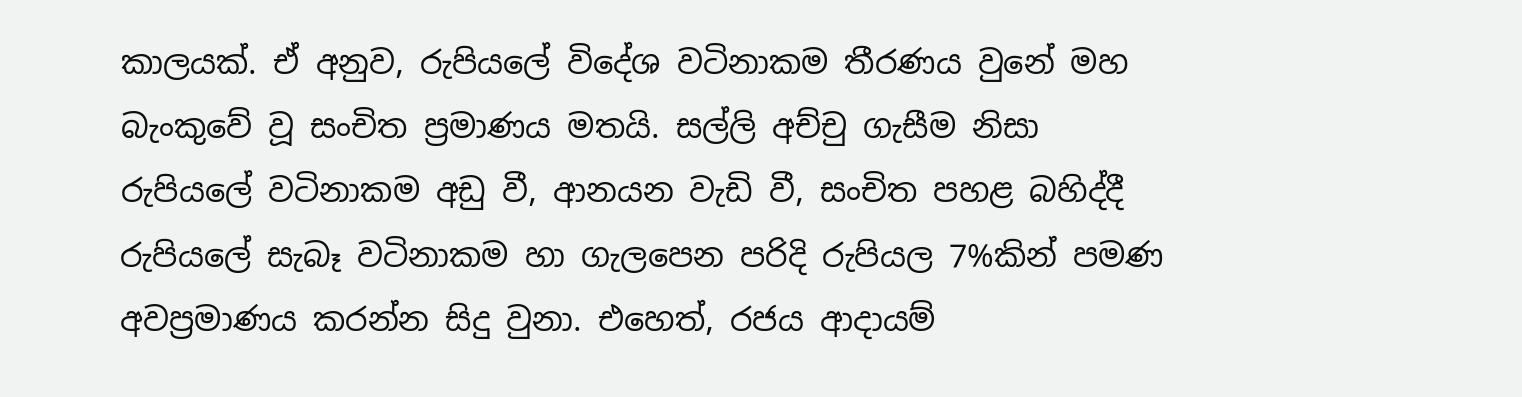කාලයක්. ඒ අනුව, රුපියලේ විදේශ වටිනාකම තීරණය වුනේ මහ බැංකුවේ වූ සංචිත ප්‍රමාණය මතයි. සල්ලි අච්චු ගැසීම නිසා රුපියලේ වටිනාකම අඩු වී, ආනයන වැඩි වී, සංචිත පහළ බහිද්දී රුපියලේ සැබෑ වටිනාකම හා ගැලපෙන පරිදි රුපියල 7%කින් පමණ අවප්‍රමාණය කරන්න සිදු වුනා. එහෙත්, රජය ආදායම්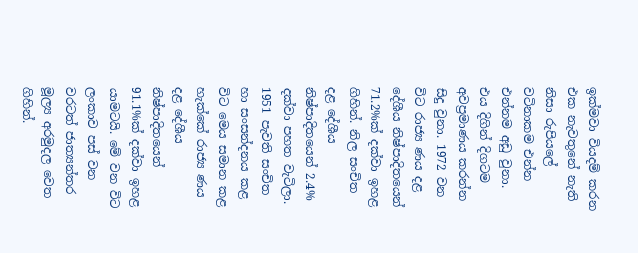ඉක්මවා වියදම් කරන එක නැවතුනේ නැති නිසා රුපියලේ වටිනාකම එන්න එන්නම අඩු වුනා. එය දිගින් දිගටම අවප්‍රමාණය කරන්න සිදු වුනා. 1972 වන විට රාජ්‍ය ණය දළ දේශීය නිෂ්පාදිතයෙන් 71.2%ක් දක්වා ඉහළ ගිහින්. නිල සංචිත දළ දේශීය නිෂ්පාදිතයෙන් 2.4% දක්වා පහත වැටිලා. 1951 පැවති සංචිත හා සංසන්දනය කළ විට මෙය සමාන කළ හැක්කේ රාජ්‍ය ණය දළ දේශීය නිෂ්පාදිතයෙන් 91.1%ක් දක්වා ඉහළ යාමටයි. මේ වන විට ලංකාව පස් වන වරටත් ජාත්‍යන්තර මූල්‍ය අරමුදල වෙත ගිහින්.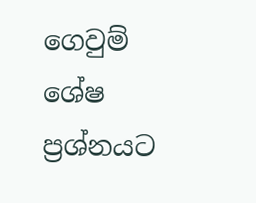ගෙවුම් ශේෂ ප්‍රශ්නයට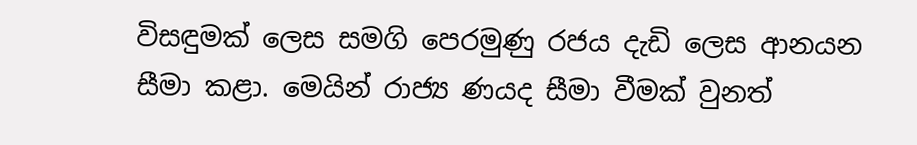විසඳුමක් ලෙස සමගි පෙරමුණු රජය දැඩි ලෙස ආනයන සීමා කළා. මෙයින් රාජ්‍ය ණයද සීමා වීමක් වුනත්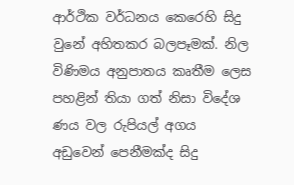ආර්ථික වර්ධනය කෙරෙහි සිදු වුනේ අහිතකර බලපෑමක්. නිල විණිමය අනුපාතය කෘතීම ලෙස පහළින් තියා ගත් නිසා විදේශ ණය වල රුපියල් අගය අඩුවෙන් පෙනීමක්ද සිදු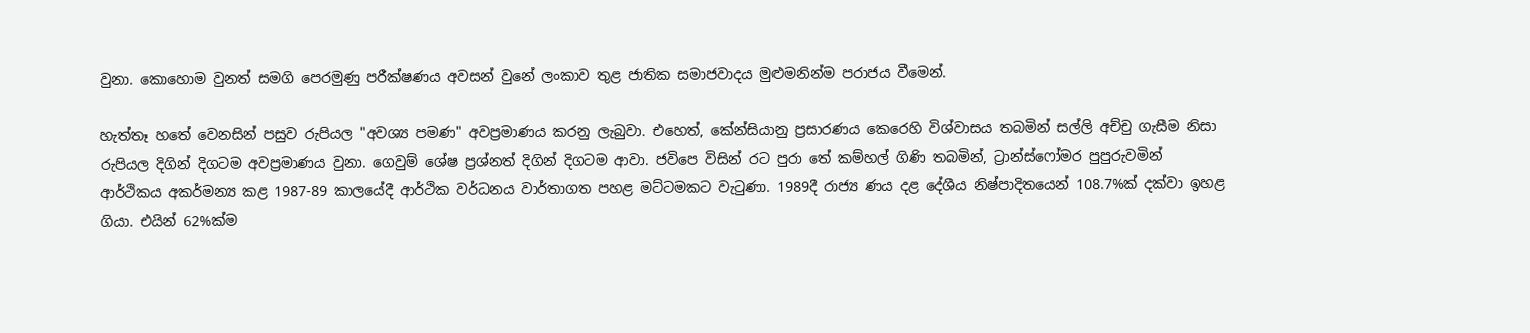වුනා. කොහොම වුනත් සමගි පෙරමුණු පරීක්ෂණය අවසන් වුනේ ලංකාව තුළ ජාතික සමාජවාදය මුළුමනින්ම පරාජය වීමෙන්.

හැත්තෑ හතේ වෙනසින් පසුව රුපියල "අවශ්‍ය පමණ" අවප්‍රමාණය කරනු ලැබුවා. එහෙත්, කේන්සියානු ප්‍රසාරණය කෙරෙහි විශ්වාසය තබමින් සල්ලි අච්චු ගැසීම නිසා රුපියල දිගින් දිගටම අවප්‍රමාණය වුනා. ගෙවුම් ශේෂ ප්‍රශ්නත් දිගින් දිගටම ආවා. ජවිපෙ විසින් රට පුරා තේ කම්හල් ගිණි තබමින්, ට්‍රාන්ස්ෆෝමර පුපුරුවමින් ආර්ථිකය අකර්මන්‍ය කළ 1987-89 කාලයේදී ආර්ථික වර්ධනය වාර්තාගත පහළ මට්ටමකට වැටුණා. 1989දී රාජ්‍ය ණය දළ දේශීය නිෂ්පාදිතයෙන් 108.7%ක් දක්වා ඉහළ ගියා. එයින් 62%ක්ම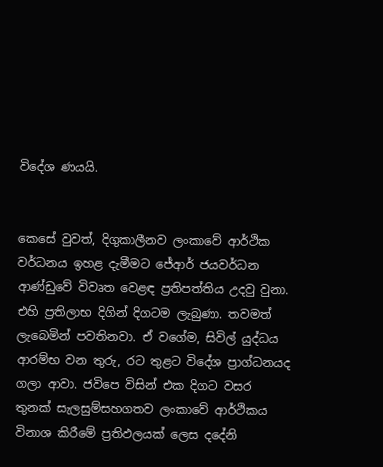විදේශ ණයයි.


කෙසේ වුවත්, දිගුකාලීනව ලංකාවේ ආර්ථික වර්ධනය ඉහළ දැමීමට ජේආර් ජයවර්ධන ආණ්ඩුවේ විවෘත වෙළඳ ප්‍රතිපත්තිය උදවු වුනා. එහි ප්‍රතිලාභ දිගින් දිගටම ලැබුණා. තවමත් ලැබෙමින් පවතිනවා. ඒ වගේම, සිවිල් යුද්ධය ආරම්භ වන තුරු, රට තුළට විදේශ ප්‍රාග්ධනයද ගලා ආවා. ජවිපෙ විසින් එක දිගට වසර තුනක් සැලසුම්සහගතව ලංකාවේ ආර්ථිකය විනාශ කිරීමේ ප්‍රතිඵලයක් ලෙස දදේනි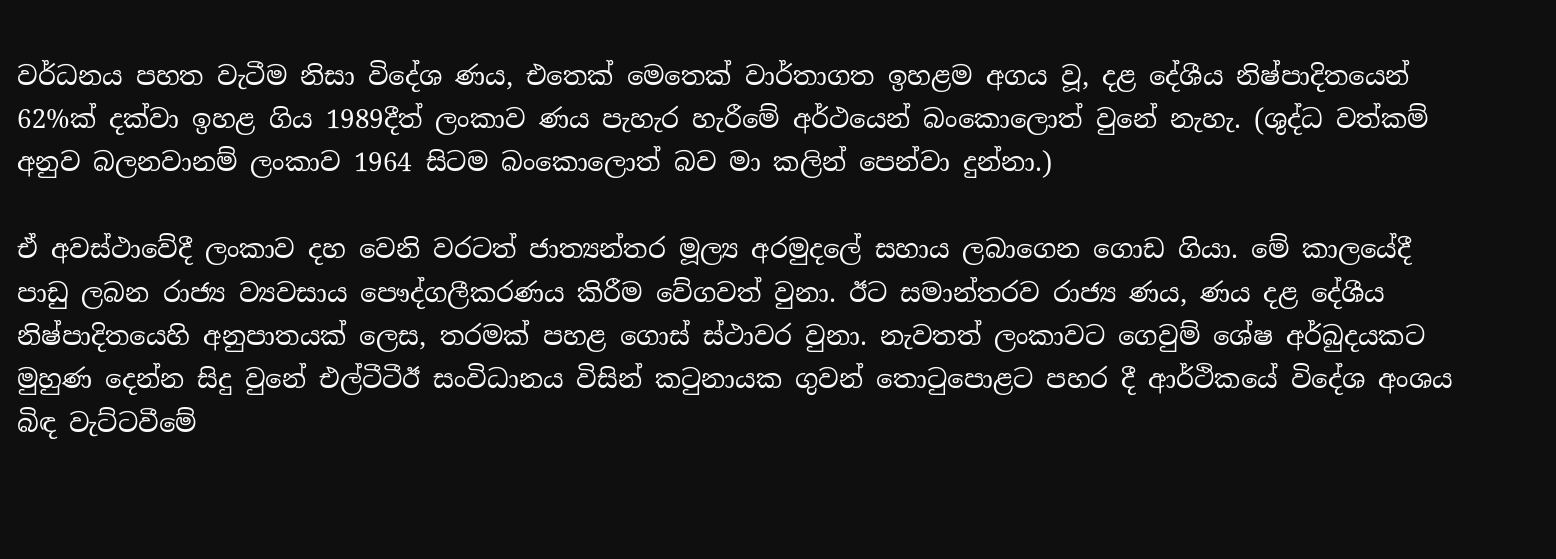වර්ධනය පහත වැටීම නිසා විදේශ ණය, එතෙක් මෙතෙක් වාර්තාගත ඉහළම අගය වූ, දළ දේශීය නිෂ්පාදිතයෙන් 62%ක් දක්වා ඉහළ ගිය 1989දීත් ලංකාව ණය පැහැර හැරීමේ අර්ථයෙන් බංකොලොත් වුනේ නැහැ. (ශුද්ධ වත්කම් අනුව බලනවානම් ලංකාව 1964 සිටම බංකොලොත් බව මා කලින් පෙන්වා දුන්නා.)

ඒ අවස්ථාවේදී ලංකාව දහ වෙනි වරටත් ජාත්‍යන්තර මූල්‍ය අරමුදලේ සහාය ලබාගෙන ගොඩ ගියා. මේ කාලයේදී පාඩු ලබන රාජ්‍ය ව්‍යවසාය පෞද්ගලීකරණය කිරීම වේගවත් වුනා. ඊට සමාන්තරව රාජ්‍ය ණය, ණය දළ දේශීය නිෂ්පාදිතයෙහි අනුපාතයක් ලෙස, තරමක් පහළ ගොස් ස්ථාවර වුනා. නැවතත් ලංකාවට ගෙවුම් ශේෂ අර්බුදයකට මුහුණ දෙන්න සිදු වුනේ එල්ටීටීඊ සංවිධානය විසින් කටුනායක ගුවන් තොටුපොළට පහර දී ආර්ථිකයේ විදේශ අංශය බිඳ වැට්ටවීමේ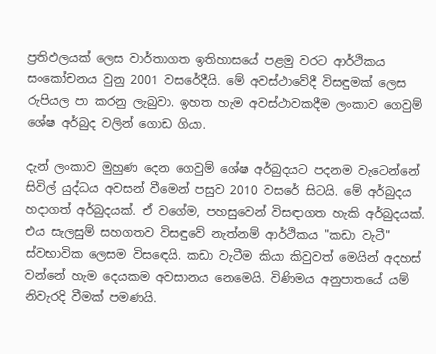ප්‍රතිඵලයක් ලෙස වාර්තාගත ඉතිහාසයේ පළමු වරට ආර්ථිකය සංකෝචනය වුනු 2001 වසරේදීයි. මේ අවස්ථාවේදී විසඳුමක් ලෙස රුපියල පා කරනු ලැබුවා. ඉහත හැම අවස්ථාවකදීම ලංකාව ගෙවුම් ශේෂ අර්බුද වලින් ගොඩ ගියා.

දැන් ලංකාව මුහුණ දෙන ගෙවුම් ශේෂ අර්බුදයට පදනම වැටෙන්නේ සිවිල් යුද්ධය අවසන් වීමෙන් පසුව 2010 වසරේ සිටයි. මේ අර්බුදය හදාගත් අර්බුදයක්. ඒ වගේම, පහසුවෙන් විසඳාගත හැකි අර්බුදයක්. එය සැලසුම් සහගතව විසඳුවේ නැත්නම් ආර්ථිකය "කඩා වැටී" ස්වභාවික ලෙසම විසඳෙයි. කඩා වැටීම කියා කිවුවත් මෙයින් අදහස් වන්නේ හැම දෙයකම අවසානය නෙමෙයි. විණිමය අනුපාතයේ යම් නිවැරදි වීමක් පමණයි.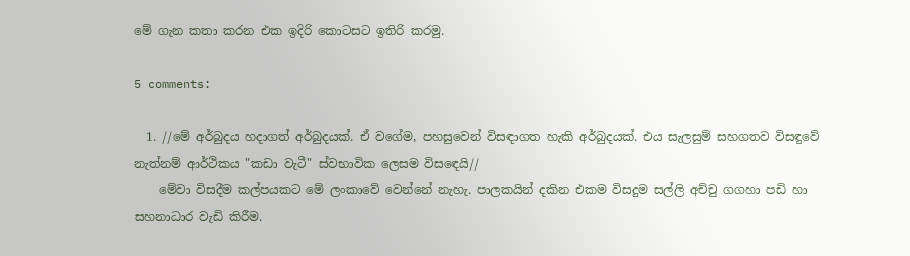මේ ගැන කතා කරන එක ඉදිරි කොටසට ඉතිරි කරමු.

5 comments:

  1. //මේ අර්බුදය හදාගත් අර්බුදයක්. ඒ වගේම, පහසුවෙන් විසඳාගත හැකි අර්බුදයක්. එය සැලසුම් සහගතව විසඳුවේ නැත්නම් ආර්ථිකය "කඩා වැටී" ස්වභාවික ලෙසම විසඳෙයි//
    මේවා විසදීම කල්පයකට මේ ලංකාවේ වෙන්නේ නැහැ. පාලකයින් දකින එකම විසදුම සල්ලි අච්චු ගගහා පඩි හා සහනාධාර වැඩි කිරීම.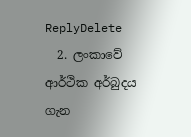ReplyDelete
  2. ලංකාවේ ආර්ථික අර්බුදය ගැන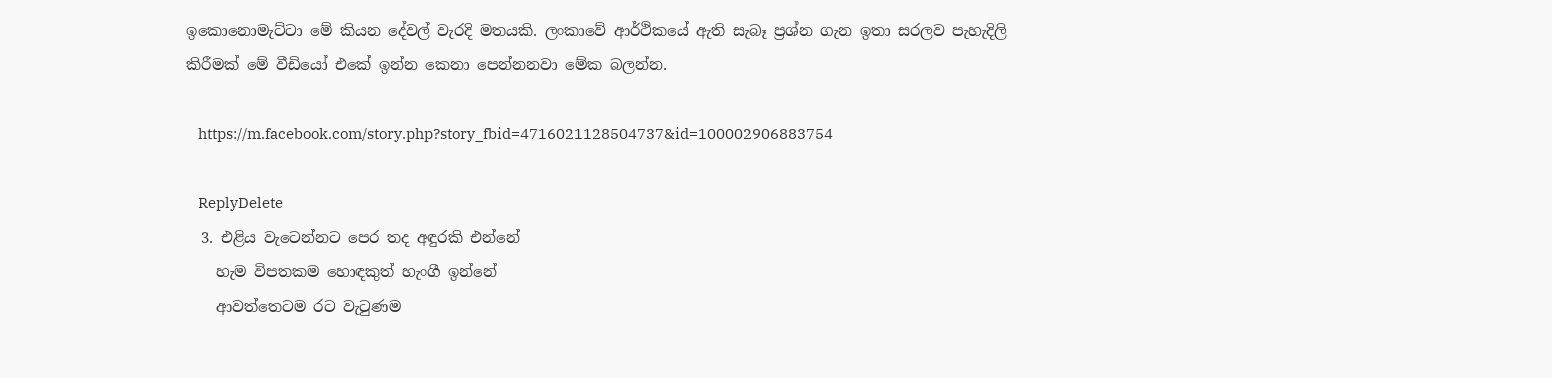ඉකොනොමැට්ටා මේ කියන දේවල් වැරදි මතයකි. ලංකාවේ ආර්ථිකයේ ඇති සැබෑ ප්‍රශ්න ගැන ඉතා සරලව පැහැදිලි කිරීමක් මේ වීඩියෝ එකේ ඉන්න කෙනා පෙන්නනවා මේක බලන්න.

    https://m.facebook.com/story.php?story_fbid=4716021128504737&id=100002906883754

    ReplyDelete
  3. එළිය වැටෙන්නට පෙර තද අඳුරකි එන්නේ
    හැම විපතකම හොඳකුත් හැංගී ඉන්නේ
    ආවත්තෙටම රට වැටුණම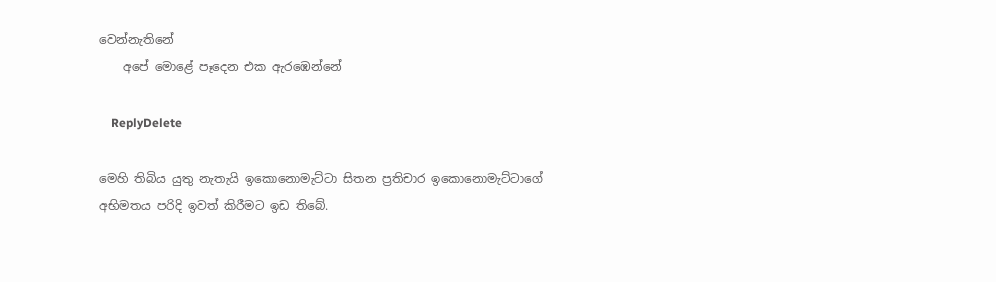වෙන්නැතිනේ
    අපේ මොළේ පෑදෙන එක ඇරඹෙන්නේ

    ReplyDelete

මෙහි තිබිය යුතු නැතැයි ඉකොනොමැට්ටා සිතන ප්‍රතිචාර ඉකොනොමැට්ටාගේ අභිමතය පරිදි ඉවත් කිරීමට ඉඩ තිබේ.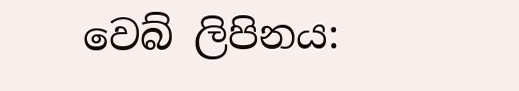වෙබ් ලිපිනය: